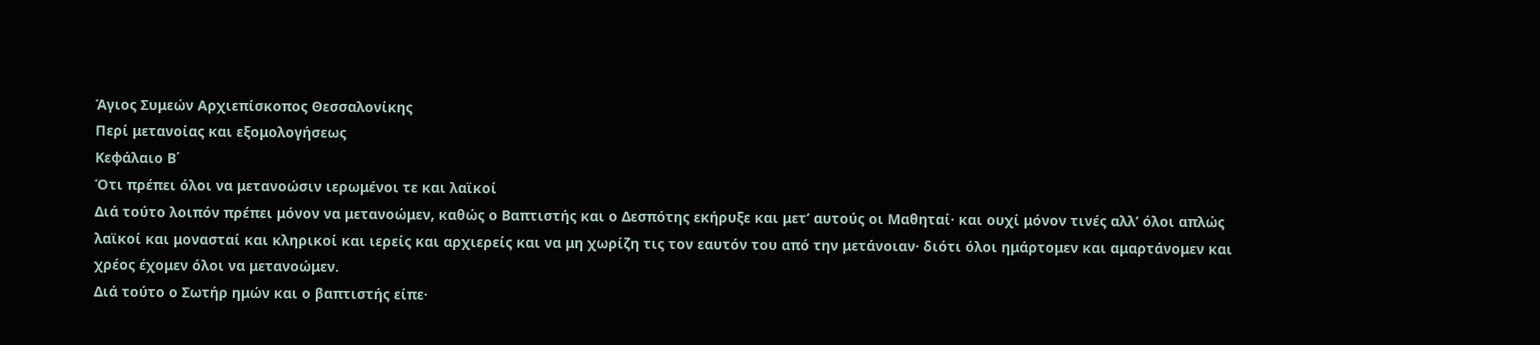Άγιος Συμεών Αρχιεπίσκοπος Θεσσαλονίκης
Περί μετανοίας και εξομολογήσεως
Κεφάλαιο Β΄
Ότι πρέπει όλοι να μετανοώσιν ιερωμένοι τε και λαϊκοί
Διά τούτο λοιπόν πρέπει μόνον να μετανοώμεν, καθώς ο Βαπτιστής και ο Δεσπότης εκήρυξε και μετ’ αυτούς οι Μαθηταί· και ουχί μόνον τινές αλλ’ όλοι απλώς λαϊκοί και μονασταί και κληρικοί και ιερείς και αρχιερείς και να μη χωρίζη τις τον εαυτόν του από την μετάνοιαν· διότι όλοι ημάρτομεν και αμαρτάνομεν και χρέος έχομεν όλοι να μετανοώμεν.
Διά τούτο ο Σωτήρ ημών και ο βαπτιστής είπε·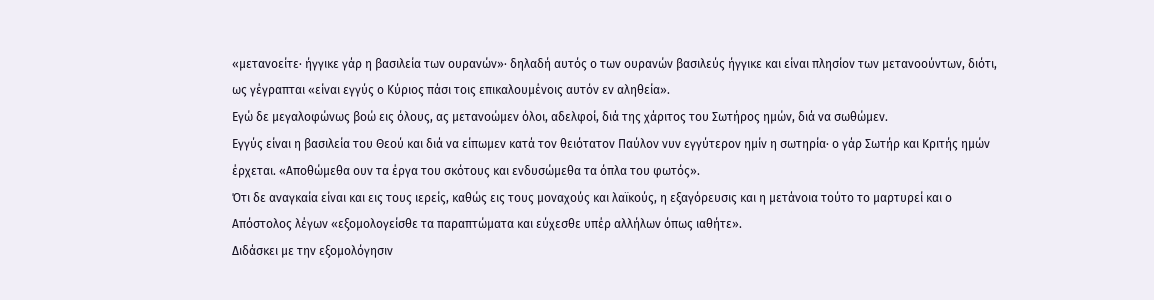«μετανοείτε· ήγγικε γάρ η βασιλεία των ουρανών»· δηλαδή αυτός ο των ουρανών βασιλεύς ήγγικε και είναι πλησίον των μετανοούντων, διότι, ως γέγραπται «είναι εγγύς ο Κύριος πάσι τοις επικαλουμένοις αυτόν εν αληθεία».
Εγώ δε μεγαλοφώνως βοώ εις όλους, ας μετανοώμεν όλοι, αδελφοί, διά της χάριτος του Σωτήρος ημών, διά να σωθώμεν.
Εγγύς είναι η βασιλεία του Θεού και διά να είπωμεν κατά τον θειότατον Παύλον νυν εγγύτερον ημίν η σωτηρία· ο γάρ Σωτήρ και Κριτής ημών έρχεται. «Αποθώμεθα ουν τα έργα του σκότους και ενδυσώμεθα τα όπλα του φωτός».
Ότι δε αναγκαία είναι και εις τους ιερείς, καθώς εις τους μοναχούς και λαϊκούς, η εξαγόρευσις και η μετάνοια τούτο το μαρτυρεί και ο Απόστολος λέγων «εξομολογείσθε τα παραπτώματα και εύχεσθε υπέρ αλλήλων όπως ιαθήτε».
Διδάσκει με την εξομολόγησιν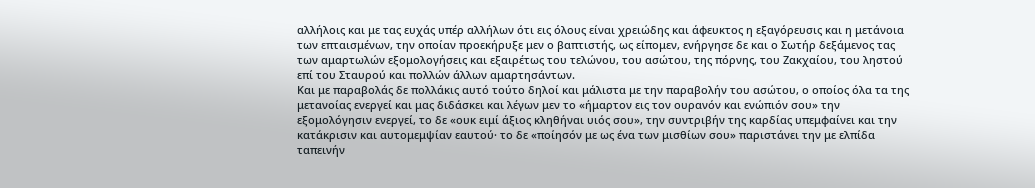αλλήλοις και με τας ευχάς υπέρ αλλήλων ότι εις όλους είναι χρειώδης και άφευκτος η εξαγόρευσις και η μετάνοια των επταισμένων, την οποίαν προεκήρυξε μεν ο βαπτιστής, ως είπομεν, ενήργησε δε και ο Σωτήρ δεξάμενος τας των αμαρτωλών εξομολογήσεις και εξαιρέτως του τελώνου, του ασώτου, της πόρνης, του Ζακχαίου, του ληστού επί του Σταυρού και πολλών άλλων αμαρτησάντων.
Και με παραβολάς δε πολλάκις αυτό τούτο δηλοί και μάλιστα με την παραβολήν του ασώτου, ο οποίος όλα τα της μετανοίας ενεργεί και μας διδάσκει και λέγων μεν το «ήμαρτον εις τον ουρανόν και ενώπιόν σου» την εξομολόγησιν ενεργεί, το δε «ουκ ειμί άξιος κληθήναι υιός σου», την συντριβήν της καρδίας υπεμφαίνει και την κατάκρισιν και αυτομεμψίαν εαυτού· το δε «ποίησόν με ως ένα των μισθίων σου» παριστάνει την με ελπίδα ταπεινήν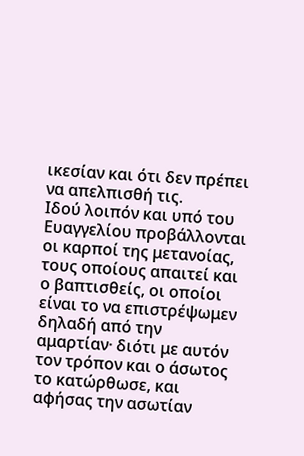ικεσίαν και ότι δεν πρέπει να απελπισθή τις.
Ιδού λοιπόν και υπό του Ευαγγελίου προβάλλονται οι καρποί της μετανοίας, τους οποίους απαιτεί και ο βαπτισθείς, οι οποίοι είναι το να επιστρέψωμεν δηλαδή από την αμαρτίαν· διότι με αυτόν τον τρόπον και ο άσωτος το κατώρθωσε, και αφήσας την ασωτίαν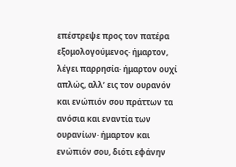επέστρεψε προς τον πατέρα εξομολογούμενος· ήμαρτον, λέγει παρρησία· ήμαρτον ουχί απλώς, αλλ’ εις τον ουρανόν και ενώπιόν σου πράττων τα ανόσια και εναντία των ουρανίων· ήμαρτον και ενώπιόν σου, διότι εφάνην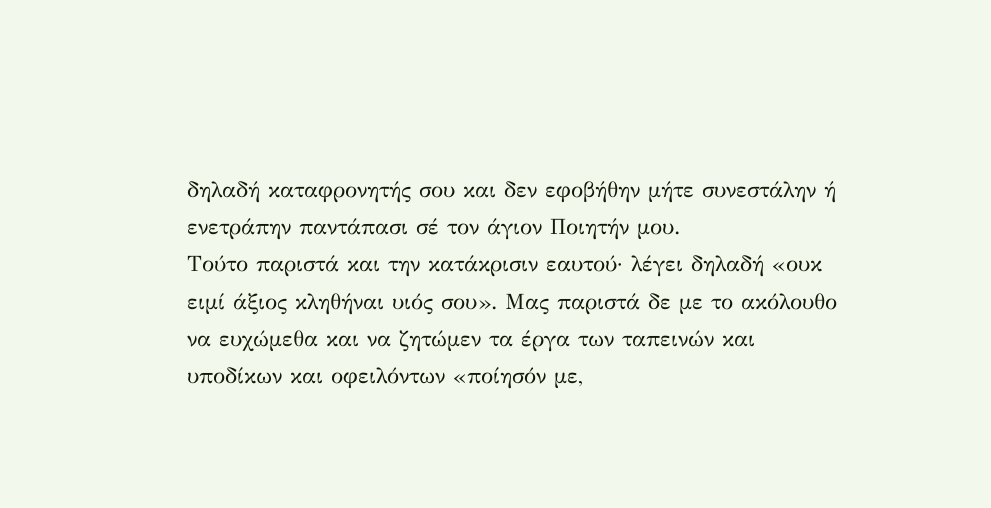δηλαδή καταφρονητής σου και δεν εφοβήθην μήτε συνεστάλην ή ενετράπην παντάπασι σέ τον άγιον Ποιητήν μου.
Τούτο παριστά και την κατάκρισιν εαυτού· λέγει δηλαδή «ουκ ειμί άξιος κληθήναι υιός σου». Μας παριστά δε με το ακόλουθο να ευχώμεθα και να ζητώμεν τα έργα των ταπεινών και υποδίκων και οφειλόντων «ποίησόν με,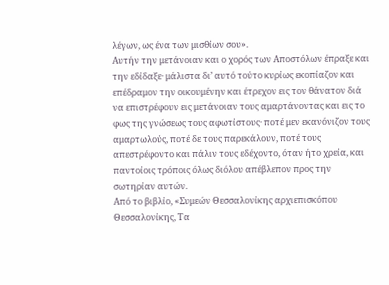λέγων, ως ένα των μισθίων σου».
Αυτήν την μετάνοιαν και ο χορός των Αποστόλων έπραξε και την εδίδαξε· μάλιστα δι’ αυτό τούτο κυρίως εκοπίαζον και επέδραμον την οικουμένην και έτρεχον εις τον θάνατον διά να επιστρέφουν εις μετάνοιαν τους αμαρτάνοντας και εις το φως της γνώσεως τους αφωτίστους· ποτέ μεν εκανόνιζον τους αμαρτωλούς, ποτέ δε τους παρεκάλουν, ποτέ τους απεστρέφοντο και πάλιν τους εδέχοντο, όταν ήτο χρεία, και παντοίοις τρόποις όλως διόλου απέβλεπον προς την σωτηρίαν αυτών.
Από το βιβλίο, «Συμεών Θεσσαλονίκης αρχιεπισκόπου Θεσσαλονίκης, Τα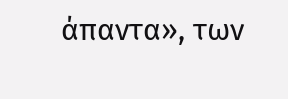άπαντα», των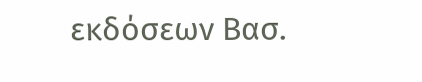εκδόσεων Βασ.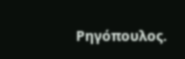Ρηγόπουλος.